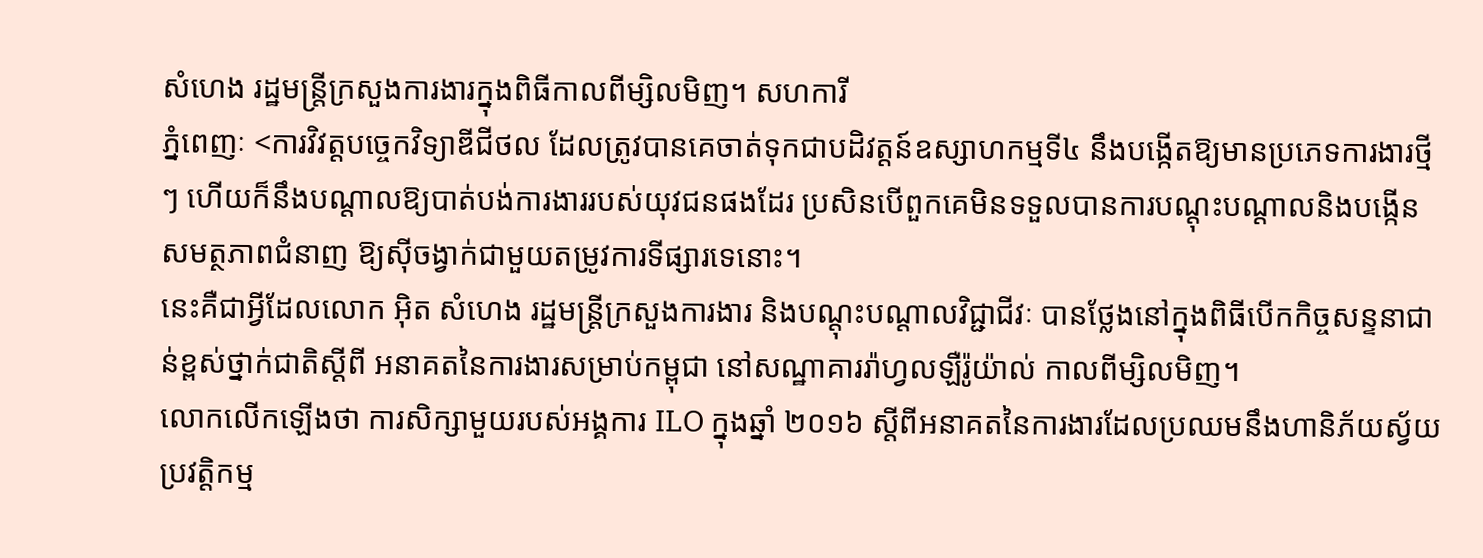សំហេង រដ្ឋមន្ត្រីក្រសួងការងារក្នុងពិធីកាលពីម្សិលមិញ។ សហការី
ភ្នំពេញៈ <ការវិវត្តបច្ចេកវិទ្យាឌីជីថល ដែលត្រូវបានគេចាត់ទុកជាបដិវត្តន៍ឧស្សាហកម្មទី៤ នឹងបង្កើតឱ្យមានប្រភេទការងារថ្មីៗ ហើយក៏នឹងបណ្តាលឱ្យបាត់បង់ការងាររបស់យុវជនផងដែរ ប្រសិនបើពួកគេមិនទទួលបានការបណ្តុះបណ្តាលនិងបង្កើនសមត្ថភាពជំនាញ ឱ្យស៊ីចង្វាក់ជាមួយតម្រូវការទីផ្សារទេនោះ។
នេះគឺជាអ្វីដែលលោក អុិត សំហេង រដ្ឋមន្ត្រីក្រសួងការងារ និងបណ្ដុះបណ្ដាលវិជ្ជាជីវៈ បានថ្លែងនៅក្នុងពិធីបើកកិច្ចសន្ទនាជាន់ខ្ពស់ថ្នាក់ជាតិស្តីពី អនាគតនៃការងារសម្រាប់កម្ពុជា នៅសណ្ឋាគាររ៉ាហ្វលឡឺរ៉ូយ៉ាល់ កាលពីម្សិលមិញ។
លោកលើកឡើងថា ការសិក្សាមួយរបស់អង្គការ ILO ក្នុងឆ្នាំ ២០១៦ ស្តីពីអនាគតនៃការងារដែលប្រឈមនឹងហានិភ័យស័្វយប្រវត្តិកម្ម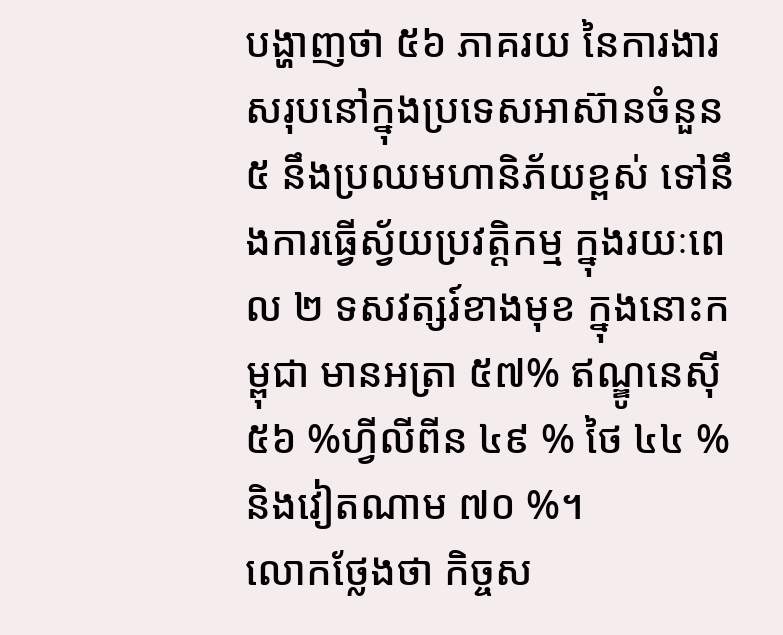បង្ហាញថា ៥៦ ភាគរយ នៃការងារសរុបនៅក្នុងប្រទេសអាស៊ានចំនួន ៥ នឹងប្រឈមហានិភ័យខ្ពស់ ទៅនឹងការធ្វើស្វ័យប្រវត្តិកម្ម ក្នុងរយៈពេល ២ ទសវត្សរ៍ខាងមុខ ក្នុងនោះកម្ពុជា មានអត្រា ៥៧% ឥណ្ឌូនេស៊ី ៥៦ %ហ្វីលីពីន ៤៩ % ថៃ ៤៤ % និងវៀតណាម ៧០ %។
លោកថ្លែងថា កិច្ចស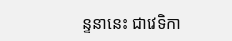ន្ទនានេះ ជាវេទិកា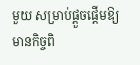មួយ សម្រាប់ផ្តួចផ្តើមឱ្យមានកិច្ចពិ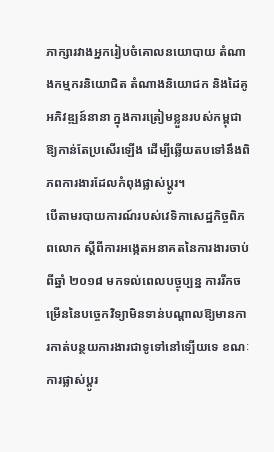ភាក្សារវាងអ្នករៀបចំគោលនយោបាយ តំណាងកម្មករនិយោជិត តំណាងនិយោជក និងដៃគូអភិវឌ្ឍន៍នានា ក្នុងការត្រៀមខ្លួនរបស់កម្ពុជាឱ្យកាន់តែប្រសើរឡើង ដើម្បីឆ្លើយតបទៅនឹងពិភពការងារដែលកំពុងផ្លាស់ប្តូរ។
បើតាមរបាយការណ៍របស់វេទិកាសេដ្ឋកិច្ចពិភពលោក ស្តីពីការអង្កេតអនាគតនៃការងារចាប់ពីឆ្នាំ ២០១៨ មកទល់ពេលបច្ចុប្បន្ន ការរីកចម្រើននៃបច្ចេកវិទ្យាមិនទាន់បណ្តាលឱ្យមានការកាត់បន្ថយការងារជាទូទៅនៅទ្បើយទេ ខណៈការផ្លាស់ប្តូរ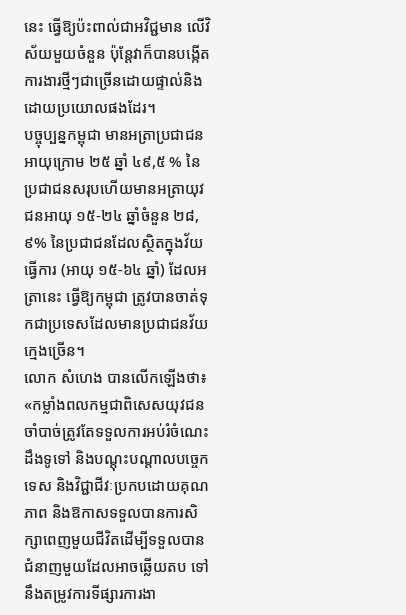នេះ ធ្វើឱ្យប៉ះពាល់ជាអវិជ្ជមាន លើវិស័យមួយចំនួន ប៉ុន្តែវាក៏បានបង្កើតការងារថ្មីៗជាច្រើនដោយផ្ទាល់និងដោយប្រយោលផងដែរ។
បច្ចុប្បន្នកម្ពុជា មានអត្រាប្រជាជនអាយុក្រោម ២៥ ឆ្នាំ ៤៩,៥ % នៃប្រជាជនសរុបហើយមានអត្រាយុវជនអាយុ ១៥-២៤ ឆ្នាំចំនួន ២៨,៩% នៃប្រជាជនដែលស្ថិតក្នុងវ័យធ្វើការ (អាយុ ១៥-៦៤ ឆ្នាំ) ដែលអត្រានេះ ធ្វើឱ្យកម្ពុជា ត្រូវបានចាត់ទុកជាប្រទេសដែលមានប្រជាជនវ័យក្មេងច្រើន។
លោក សំហេង បានលើកឡើងថា៖ «កម្លាំងពលកម្មជាពិសេសយុវជន ចាំបាច់ត្រូវតែទទួលការអប់រំចំណេះដឹងទូទៅ និងបណ្តុះបណ្តាលបច្ចេកទេស និងវិជ្ជាជីវៈប្រកបដោយគុណភាព និងឱកាសទទួលបានការសិក្សាពេញមួយជីវិតដើម្បីទទួលបានជំនាញមួយដែលអាចឆ្លើយតប ទៅនឹងតម្រូវការទីផ្សារការងា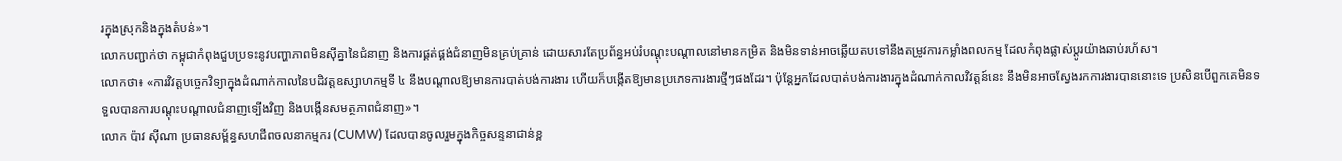រក្នុងស្រុកនិងក្នុងតំបន់»។
លោកបញ្ជាក់ថា កម្ពុជាកំពុងជួបប្រទះនូវបញ្ហាភាពមិនស៊ីគ្នានៃជំនាញ និងការផ្គត់ផ្គង់ជំនាញមិនគ្រប់គ្រាន់ ដោយសារតែប្រព័ន្ធអប់រំបណ្តុះបណ្តាលនៅមានកម្រិត និងមិនទាន់អាចឆ្លើយតបទៅនឹងតម្រូវការកម្លាំងពលកម្ម ដែលកំពុងផ្លាស់ប្តូរយ៉ាងឆាប់រហ័ស។
លោកថា៖ «ការវិវត្តបច្ចេកវិទ្យាក្នុងដំណាក់កាលនៃបដិវត្តឧស្សាហកម្មទី ៤ នឹងបណ្តាលឱ្យមានការបាត់បង់ការងារ ហើយក៏បង្កើតឱ្យមានប្រភេទការងារថ្មីៗផងដែរ។ ប៉ុន្តែអ្នកដែលបាត់បង់ការងារក្នុងដំណាក់កាលវិវត្តន៍នេះ នឹងមិនអាចស្វែងរកការងារបាននោះទេ ប្រសិនបើពួកគេមិនទទួលបានការបណ្តុះបណ្តាលជំនាញទ្បើងវិញ និងបង្កើនសមត្ថភាពជំនាញ»។
លោក ប៉ាវ ស៊ីណា ប្រធានសម្ព័ន្ធសហជីពចលនាកម្មករ (CUMW) ដែលបានចូលរួមក្នុងកិច្ចសន្ទនាជាន់ខ្ព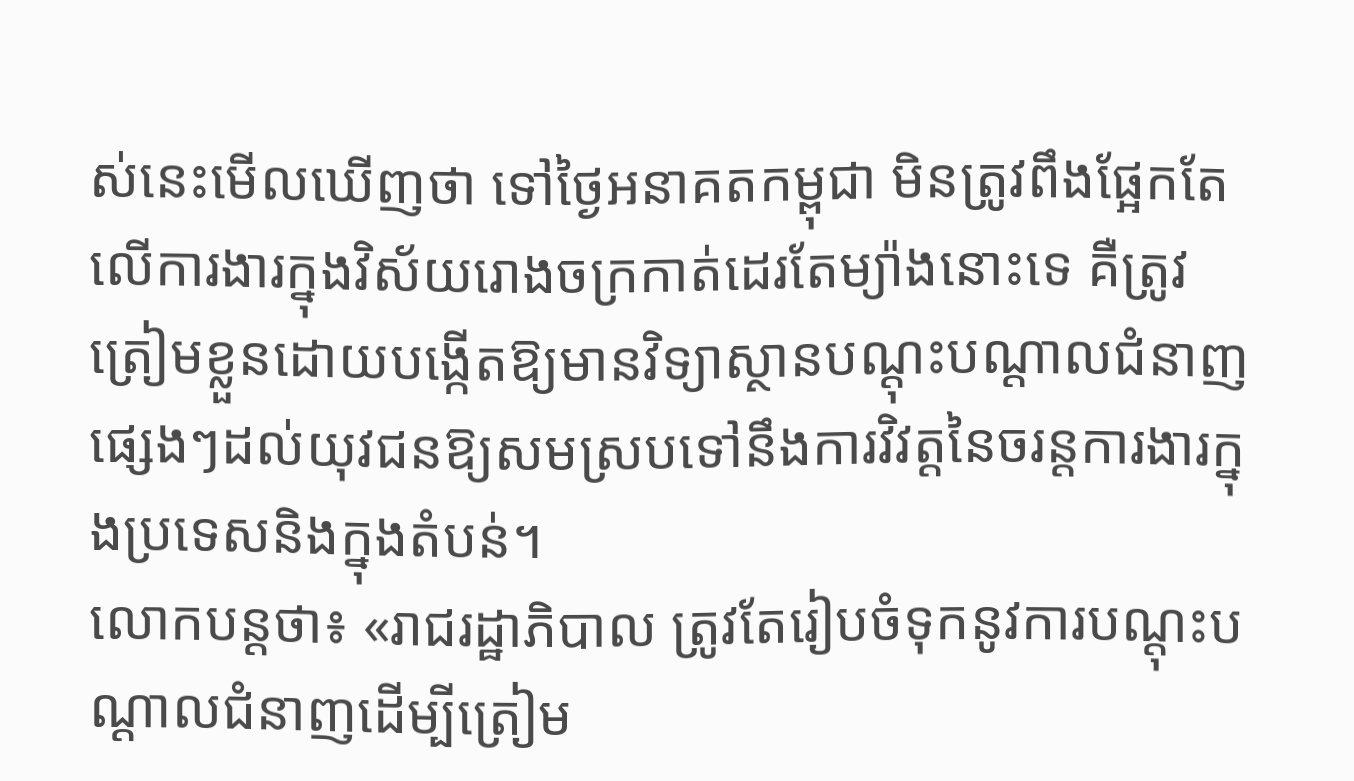ស់នេះមើលឃើញថា ទៅថ្ងៃអនាគតកម្ពុជា មិនត្រូវពឹងផ្អែកតែលើការងារក្នុងវិស័យរោងចក្រកាត់ដេរតែម្យ៉ាងនោះទេ គឺត្រូវត្រៀមខ្លួនដោយបង្កើតឱ្យមានវិទ្យាស្ថានបណ្ដុះបណ្ដាលជំនាញផ្សេងៗដល់យុវជនឱ្យសមស្របទៅនឹងការវិវត្ដនៃចរន្ដការងារក្នុងប្រទេសនិងក្នុងតំបន់។
លោកបន្ដថា៖ «រាជរដ្ឋាភិបាល ត្រូវតែរៀបចំទុកនូវការបណ្ដុះបណ្ដាលជំនាញដើម្បីត្រៀម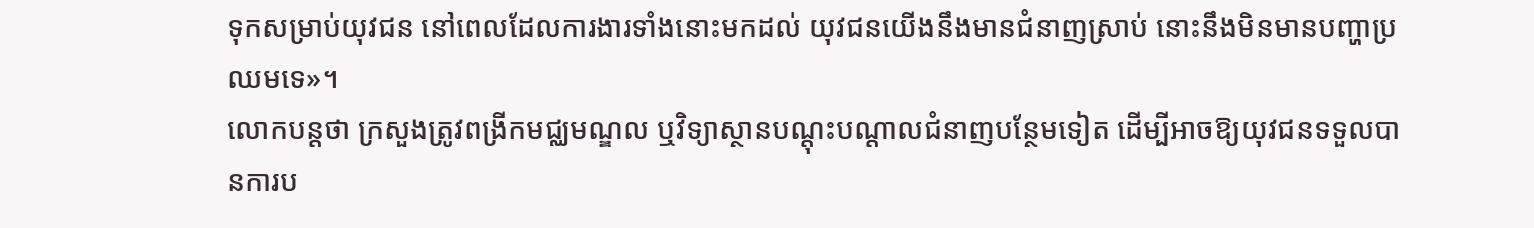ទុកសម្រាប់យុវជន នៅពេលដែលការងារទាំងនោះមកដល់ យុវជនយើងនឹងមានជំនាញស្រាប់ នោះនឹងមិនមានបញ្ហាប្រឈមទេ»។
លោកបន្តថា ក្រសួងត្រូវពង្រីកមជ្ឈមណ្ឌល ឬវិទ្យាស្ថានបណ្ដុះបណ្ដាលជំនាញបន្ថែមទៀត ដើម្បីអាចឱ្យយុវជនទទួលបានការប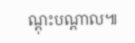ណ្ដុះបណ្ដាល៕